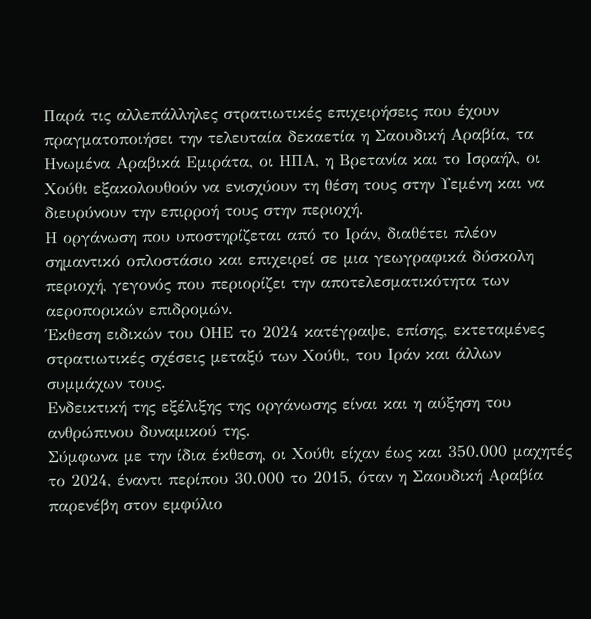Παρά τις αλλεπάλληλες στρατιωτικές επιχειρήσεις που έχουν πραγματοποιήσει την τελευταία δεκαετία η Σαουδική Αραβία, τα Ηνωμένα Αραβικά Εμιράτα, οι ΗΠΑ, η Βρετανία και το Ισραήλ, οι Χούθι εξακολουθούν να ενισχύουν τη θέση τους στην Υεμένη και να διευρύνουν την επιρροή τους στην περιοχή.
Η οργάνωση που υποστηρίζεται από το Ιράν, διαθέτει πλέον σημαντικό οπλοστάσιο και επιχειρεί σε μια γεωγραφικά δύσκολη περιοχή, γεγονός που περιορίζει την αποτελεσματικότητα των αεροπορικών επιδρομών.
Έκθεση ειδικών του ΟΗΕ το 2024 κατέγραψε, επίσης, εκτεταμένες στρατιωτικές σχέσεις μεταξύ των Χούθι, του Ιράν και άλλων συμμάχων τους.
Ενδεικτική της εξέλιξης της οργάνωσης είναι και η αύξηση του ανθρώπινου δυναμικού της.
Σύμφωνα με την ίδια έκθεση, οι Χούθι είχαν έως και 350.000 μαχητές το 2024, έναντι περίπου 30.000 το 2015, όταν η Σαουδική Αραβία παρενέβη στον εμφύλιο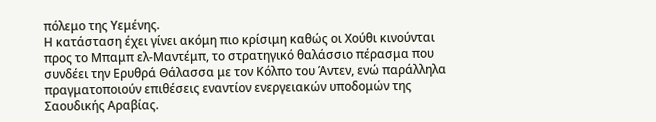πόλεμο της Υεμένης.
Η κατάσταση έχει γίνει ακόμη πιο κρίσιμη καθώς οι Χούθι κινούνται προς το Μπαμπ ελ-Μαντέμπ, το στρατηγικό θαλάσσιο πέρασμα που συνδέει την Ερυθρά Θάλασσα με τον Κόλπο του Άντεν, ενώ παράλληλα πραγματοποιούν επιθέσεις εναντίον ενεργειακών υποδομών της Σαουδικής Αραβίας.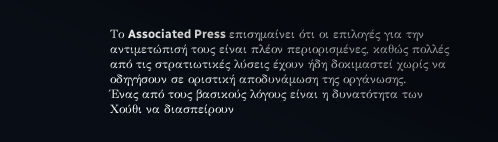Το Associated Press επισημαίνει ότι οι επιλογές για την αντιμετώπισή τους είναι πλέον περιορισμένες, καθώς πολλές από τις στρατιωτικές λύσεις έχουν ήδη δοκιμαστεί χωρίς να οδηγήσουν σε οριστική αποδυνάμωση της οργάνωσης.
Ένας από τους βασικούς λόγους είναι η δυνατότητα των Χούθι να διασπείρουν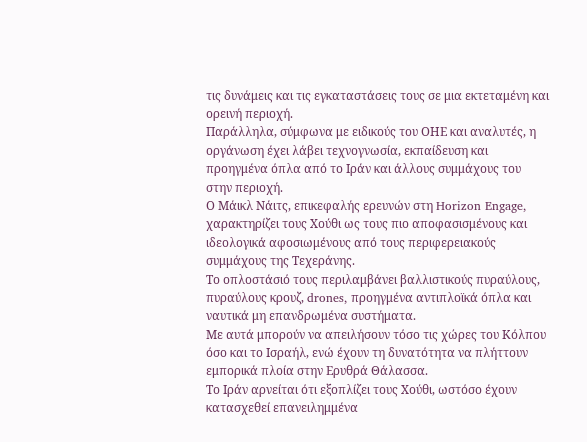τις δυνάμεις και τις εγκαταστάσεις τους σε μια εκτεταμένη και ορεινή περιοχή.
Παράλληλα, σύμφωνα με ειδικούς του ΟΗΕ και αναλυτές, η οργάνωση έχει λάβει τεχνογνωσία, εκπαίδευση και προηγμένα όπλα από το Ιράν και άλλους συμμάχους του στην περιοχή.
Ο Μάικλ Νάιτς, επικεφαλής ερευνών στη Horizon Engage, χαρακτηρίζει τους Χούθι ως τους πιο αποφασισμένους και ιδεολογικά αφοσιωμένους από τους περιφερειακούς συμμάχους της Τεχεράνης.
Το οπλοστάσιό τους περιλαμβάνει βαλλιστικούς πυραύλους, πυραύλους κρουζ, drones, προηγμένα αντιπλοϊκά όπλα και ναυτικά μη επανδρωμένα συστήματα.
Με αυτά μπορούν να απειλήσουν τόσο τις χώρες του Κόλπου όσο και το Ισραήλ, ενώ έχουν τη δυνατότητα να πλήττουν εμπορικά πλοία στην Ερυθρά Θάλασσα.
Το Ιράν αρνείται ότι εξοπλίζει τους Χούθι, ωστόσο έχουν κατασχεθεί επανειλημμένα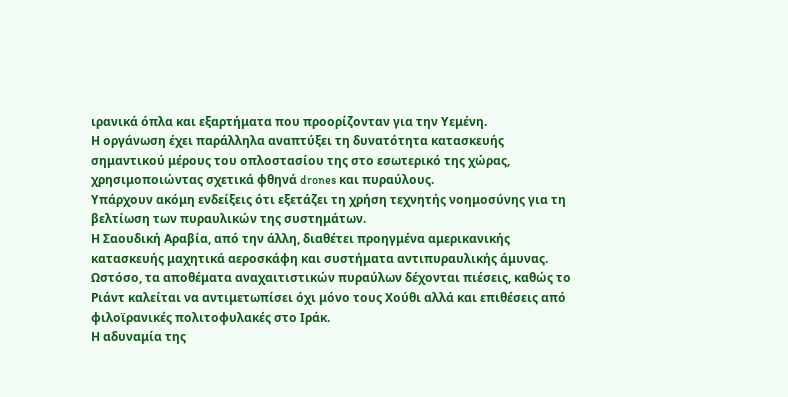ιρανικά όπλα και εξαρτήματα που προορίζονταν για την Υεμένη.
Η οργάνωση έχει παράλληλα αναπτύξει τη δυνατότητα κατασκευής σημαντικού μέρους του οπλοστασίου της στο εσωτερικό της χώρας, χρησιμοποιώντας σχετικά φθηνά drones και πυραύλους.
Υπάρχουν ακόμη ενδείξεις ότι εξετάζει τη χρήση τεχνητής νοημοσύνης για τη βελτίωση των πυραυλικών της συστημάτων.
Η Σαουδική Αραβία, από την άλλη, διαθέτει προηγμένα αμερικανικής κατασκευής μαχητικά αεροσκάφη και συστήματα αντιπυραυλικής άμυνας.
Ωστόσο, τα αποθέματα αναχαιτιστικών πυραύλων δέχονται πιέσεις, καθώς το Ριάντ καλείται να αντιμετωπίσει όχι μόνο τους Χούθι αλλά και επιθέσεις από φιλοϊρανικές πολιτοφυλακές στο Ιράκ.
Η αδυναμία της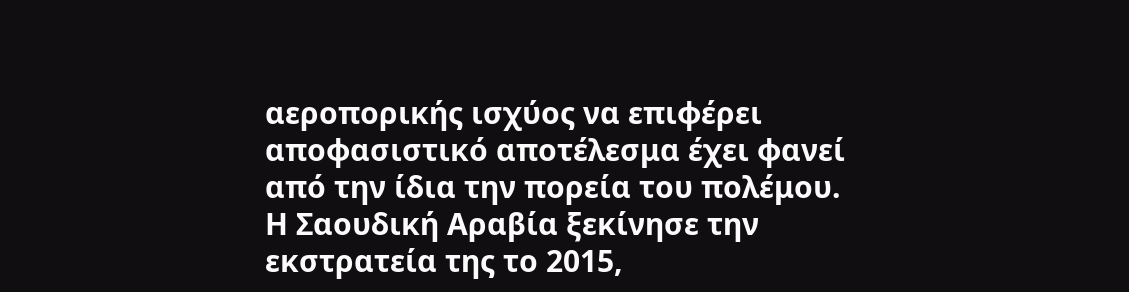αεροπορικής ισχύος να επιφέρει αποφασιστικό αποτέλεσμα έχει φανεί από την ίδια την πορεία του πολέμου.
Η Σαουδική Αραβία ξεκίνησε την εκστρατεία της το 2015,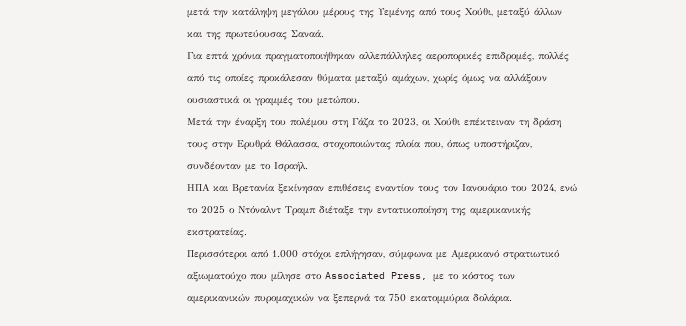μετά την κατάληψη μεγάλου μέρους της Υεμένης από τους Χούθι, μεταξύ άλλων και της πρωτεύουσας Σαναά.
Για επτά χρόνια πραγματοποιήθηκαν αλλεπάλληλες αεροπορικές επιδρομές, πολλές από τις οποίες προκάλεσαν θύματα μεταξύ αμάχων, χωρίς όμως να αλλάξουν ουσιαστικά οι γραμμές του μετώπου.
Μετά την έναρξη του πολέμου στη Γάζα το 2023, οι Χούθι επέκτειναν τη δράση τους στην Ερυθρά Θάλασσα, στοχοποιώντας πλοία που, όπως υποστήριζαν, συνδέονταν με το Ισραήλ.
ΗΠΑ και Βρετανία ξεκίνησαν επιθέσεις εναντίον τους τον Ιανουάριο του 2024, ενώ το 2025 ο Ντόναλντ Τραμπ διέταξε την εντατικοποίηση της αμερικανικής εκστρατείας.
Περισσότεροι από 1.000 στόχοι επλήγησαν, σύμφωνα με Αμερικανό στρατιωτικό αξιωματούχο που μίλησε στο Associated Press, με το κόστος των αμερικανικών πυρομαχικών να ξεπερνά τα 750 εκατομμύρια δολάρια.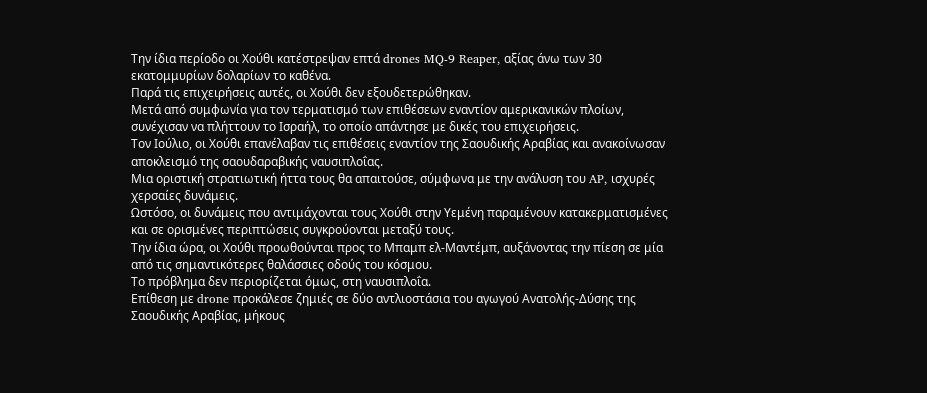Την ίδια περίοδο οι Χούθι κατέστρεψαν επτά drones MQ-9 Reaper, αξίας άνω των 30 εκατομμυρίων δολαρίων το καθένα.
Παρά τις επιχειρήσεις αυτές, οι Χούθι δεν εξουδετερώθηκαν.
Μετά από συμφωνία για τον τερματισμό των επιθέσεων εναντίον αμερικανικών πλοίων, συνέχισαν να πλήττουν το Ισραήλ, το οποίο απάντησε με δικές του επιχειρήσεις.
Τον Ιούλιο, οι Χούθι επανέλαβαν τις επιθέσεις εναντίον της Σαουδικής Αραβίας και ανακοίνωσαν αποκλεισμό της σαουδαραβικής ναυσιπλοΐας.
Μια οριστική στρατιωτική ήττα τους θα απαιτούσε, σύμφωνα με την ανάλυση του AP, ισχυρές χερσαίες δυνάμεις.
Ωστόσο, οι δυνάμεις που αντιμάχονται τους Χούθι στην Υεμένη παραμένουν κατακερματισμένες και σε ορισμένες περιπτώσεις συγκρούονται μεταξύ τους.
Την ίδια ώρα, οι Χούθι προωθούνται προς το Μπαμπ ελ-Μαντέμπ, αυξάνοντας την πίεση σε μία από τις σημαντικότερες θαλάσσιες οδούς του κόσμου.
Το πρόβλημα δεν περιορίζεται όμως, στη ναυσιπλοΐα.
Επίθεση με drone προκάλεσε ζημιές σε δύο αντλιοστάσια του αγωγού Ανατολής-Δύσης της Σαουδικής Αραβίας, μήκους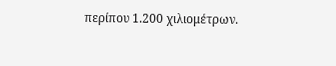περίπου 1.200 χιλιομέτρων.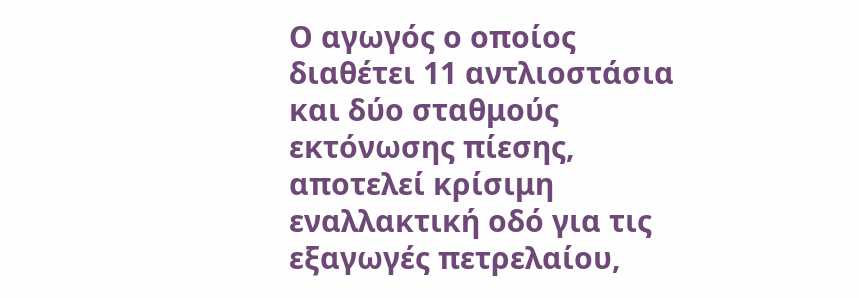Ο αγωγός ο οποίος διαθέτει 11 αντλιοστάσια και δύο σταθμούς εκτόνωσης πίεσης, αποτελεί κρίσιμη εναλλακτική οδό για τις εξαγωγές πετρελαίου,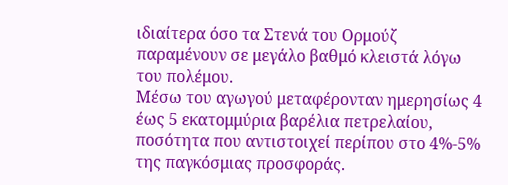ιδιαίτερα όσο τα Στενά του Ορμούζ παραμένουν σε μεγάλο βαθμό κλειστά λόγω του πολέμου.
Μέσω του αγωγού μεταφέρονταν ημερησίως 4 έως 5 εκατομμύρια βαρέλια πετρελαίου, ποσότητα που αντιστοιχεί περίπου στο 4%-5% της παγκόσμιας προσφοράς.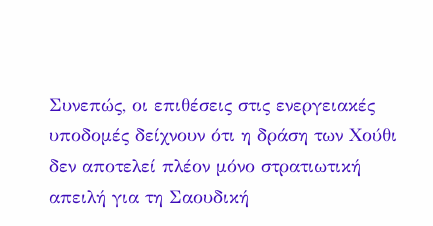Συνεπώς, οι επιθέσεις στις ενεργειακές υποδομές δείχνουν ότι η δράση των Χούθι δεν αποτελεί πλέον μόνο στρατιωτική απειλή για τη Σαουδική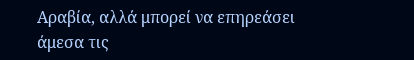Αραβία, αλλά μπορεί να επηρεάσει άμεσα τις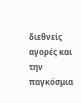διεθνείς αγορές και την παγκόσμια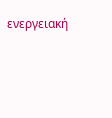ενεργειακή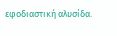εφοδιαστική αλυσίδα.